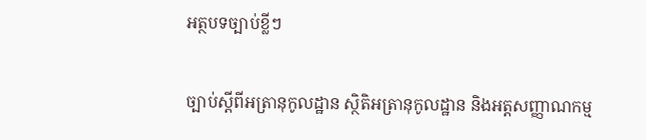អត្ថបទច្បាប់ខ្លីៗ

ច្បាប់ស្តីពីអត្រានុកូលដ្ឋាន ស្ថិតិអត្រានុកូលដ្ឋាន និងអត្តសញ្ញាណកម្ម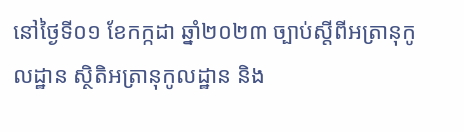នៅថ្ងៃទី០១ ខែកក្កដា ឆ្នាំ២០២៣ ច្បាប់ស្តីពីអត្រានុកូលដ្ឋាន ស្ថិតិអត្រានុកូលដ្ឋាន និង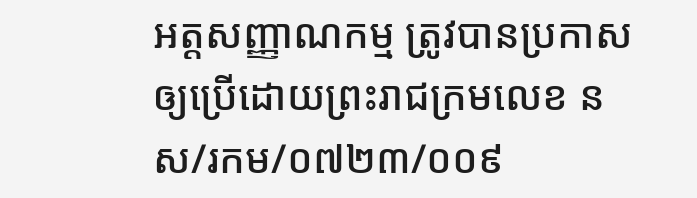អត្តសញ្ញាណកម្ម ត្រូវបានប្រកាសឲ្យប្រើដោយព្រះរាជក្រមលេខ នស/រកម/០៧២៣/០០៩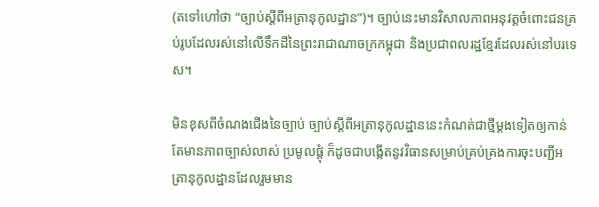(តទៅហៅថា “ច្បាប់ស្តីពីអត្រានុកូលដ្ឋាន”)។ ច្បាប់នេះមានវិសាលភាពអនុវត្តចំពោះជនគ្រប់រូបដែលរស់នៅលើទឹកដីនៃព្រះរាជាណាចក្រកម្ពុជា និងប្រជាពលរដ្ឋខ្មែរដែលរស់នៅបរទេស។

មិនខុសពីចំណងជើងនៃច្បាប់ ច្បាប់ស្តីពីអត្រានុកូលដ្ឋាននេះកំណត់ជាថ្មីម្តងទៀតឲ្យកាន់តែមានភាពច្បាស់លាស់ ប្រមូលផ្តុំ ក៏ដូចជាបង្កើតនូវវិធានសម្រាប់គ្រប់គ្រងការចុះបញ្ជីអត្រានុកូលដ្ឋានដែលរួមមាន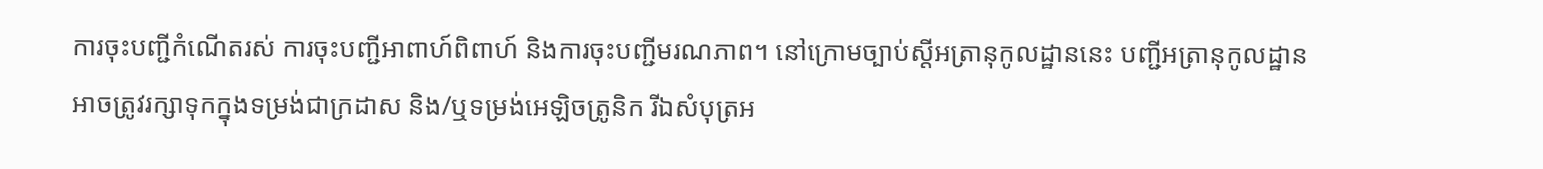ការចុះបញ្ជីកំណើតរស់ ការចុះបញ្ជីអាពាហ៍ពិពាហ៍ និងការចុះបញ្ជីមរណភាព។ នៅក្រោមច្បាប់ស្តីអត្រានុកូលដ្ឋាននេះ បញ្ជីអត្រានុកូលដ្ឋានអាចត្រូវរក្សាទុកក្នុងទម្រង់ជាក្រដាស និង/ឬទម្រង់អេឡិចត្រូនិក រីឯសំបុត្រអ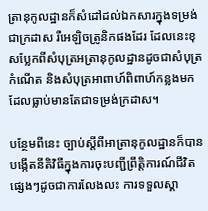ត្រានុកូលដ្ឋានក៏សំដៅដល់ឯកសារក្នុងទម្រង់ជាក្រដាស រឺអេឡិចត្រូនិកផងដែរ ដែលនេះខុសប្លែកពីសំបុត្រអត្រានុកូលដ្ឋានដូចជាសំបុត្រកំណើត និងសំបុត្រអាពាហ៍ពិពាហ៍កន្លងមកដែលធ្លាប់មានតែជាទម្រង់ក្រដាស។

បន្ថែមពីនេះ ច្បាប់ស្តីពីអាត្រានុកូលដ្ឋានក៏បានបង្កើតនីតិវិធីក្នុងការចុះបញ្ជីព្រឹត្តិការណ៍ជីវិតផ្សេងៗដូចជាការលែងលះ ការទទួលស្គា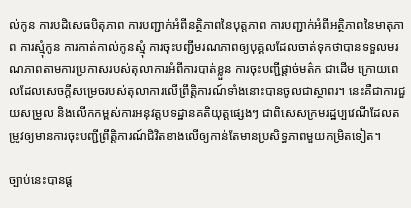ល់កូន ការបដិសេធបិតុភាព ការបញ្ជាក់អំពីនត្ថិភាពនៃបុត្តភាព ការបញ្ជាក់អំពីអត្ថិភាពនៃមាតុភាព ការស្មុំកូន ការកាត់កាល់កូនស្មុំ ការចុះបញ្ជីមរណភាពឲ្យបុគ្គលដែលចាត់ទុកថាបានទទួលមរណភាពតាមការប្រកាសរបស់តុលាការអំពីការបាត់ខ្លួន ការចុះបញ្ជីផ្តាច់មត៌ក ជាដើម ក្រោយពេលដែលសេចក្តីសម្រេចរបស់តុលាការលើព្រឹតិ្តការណ៍ទាំងនោះបានចូលជាស្ថាពរ។ នេះគឺជាការជួយសម្រួល និងលើកកម្ពស់ការអនុវត្តបទដ្ឋានគតិយុត្តផ្សេងៗ ជាពិសេសក្រមរដ្ឋប្បវេណីដែលតម្រូវឲ្យមានការចុះបញ្ជីព្រឹត្តិការណ៍ជិវិតខាងលើឲ្យកាន់តែមានប្រសិទ្ធភាពមួយកម្រិតទៀត។

ច្បាប់នេះបានផ្ត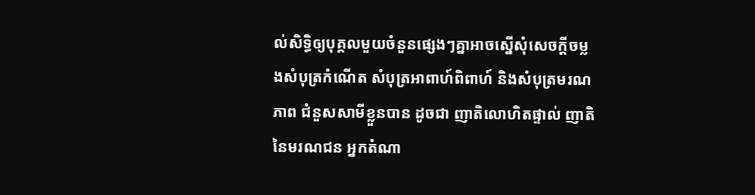ល់សិទ្ធិឲ្យបុគ្គលមួយចំនួនផ្សេងៗគ្នាអាចស្នើសុំសេចក្តីចម្លងសំបុត្រកំណើត សំបុត្រអាពាហ៍ពិពាហ៍ និងសំបុត្រមរណភាព ជំនួសសាមីខ្លួនបាន ដូចជា ញាតិលោហិតផ្ទាល់ ញាតិនៃមរណជន អ្នកតំណា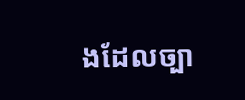ងដែលច្បា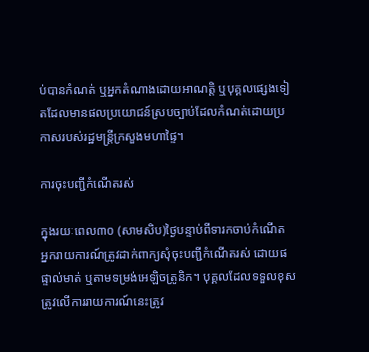ប់បានកំណត់ ឬអ្នកតំណាងដោយអាណត្តិ ឬបុគ្គលផ្សេងទៀតដែលមានផលប្រយោជន៍ស្របច្បាប់ដែលកំណត់ដោយប្រកាសរបស់រដ្ឋមន្រ្តីក្រសួងមហាផ្ទៃ។

ការចុះបញ្ជីកំណើតរស់

ក្នុងរយៈពេល៣០ (សាមសិប)ថ្ងៃបន្ទាប់ពីទារកចាប់កំណើត អ្នករាយការណ៍ត្រូវដាក់ពាក្យសុំចុះបញ្ជីកំណើតរស់ ដោយផផ្ទាល់មាត់ ឬតាមទម្រង់អេឡិចត្រូនិក។ បុគ្គលដែលទទួលខុសត្រូវលើការរាយការណ៍នេះត្រូវ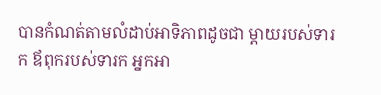បានកំណត់តាមលំដាប់អាទិភាពដូចជា ម្តាយរបស់ទារក ឪពុករបស់ទារក អ្នកអា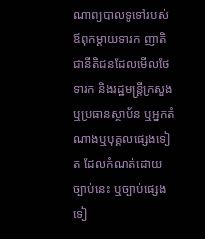ណាព្យបាលទូទៅរបស់ឪពុកម្តាយទារក ញាតិជានីតិជនដែលមើលថែទារក និងរដ្ឋមន្ត្រីក្រសួង ឬប្រធានស្ថាប័ន ឬអ្នកតំណាងឬបុគ្គលផ្សេងទៀត ដែលកំណត់ដោយច្បាប់នេះ ឬច្បាប់ផ្សេងទៀ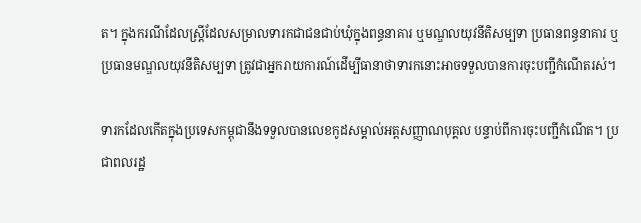ត។ ក្នុងករណីដែលស្ត្រីដែលសម្រាលទារកជាជនជាប់ឃុំក្នុងពន្ធនាគារ ឬមណ្ឌលយុវនីតិសម្បទា ប្រធានពន្ធនាគារ ឬប្រធានមណ្ឌលយុវនីតិសម្បទា ត្រូវជាអ្នករាយការណ៍ដើម្បីធានាថាទារកនោះអាចទទួលបានការចុះបញ្ជីកំណើតរស់។

ទារកដែលកើតក្នុងប្រទេសកម្ពុជានឹងទទួលបានលេខកូដសម្គាល់អត្តសញ្ញាណបុគ្គល បន្ទាប់ពីការចុះបញ្ជីកំណើត។ ប្រជាពលរដ្ឋ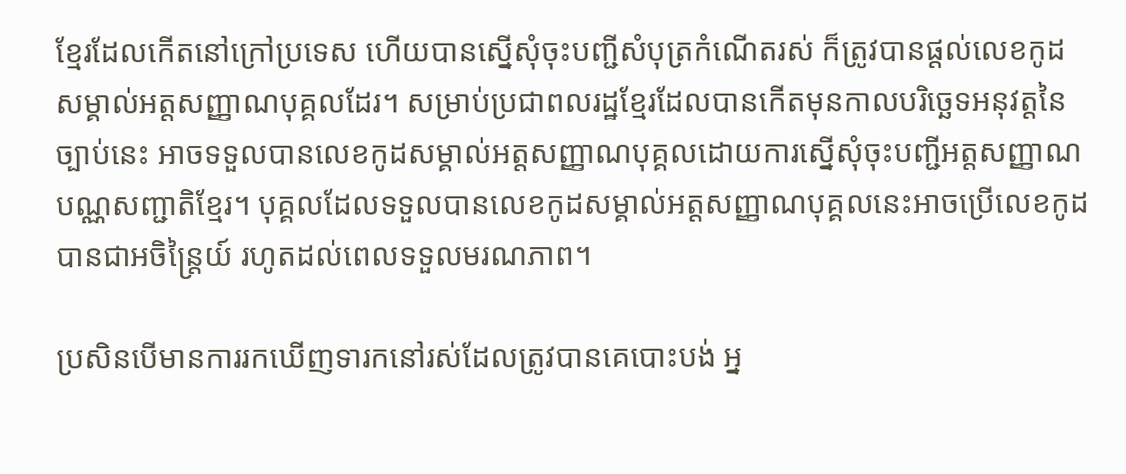ខ្មែរដែលកើតនៅក្រៅប្រទេស ហើយបានស្នើសុំចុះបញ្ជីសំបុត្រកំណើតរស់ ក៏ត្រូវបានផ្តល់លេខកូដសម្គាល់អត្តសញ្ញាណបុគ្គលដែរ។ សម្រាប់ប្រជាពលរដ្ឋខ្មែរដែលបានកើតមុនកាលបរិច្ឆេទអនុវត្តនៃច្បាប់នេះ អាចទទួលបានលេខកូដសម្គាល់អត្តសញ្ញាណបុគ្គលដោយការស្នើសុំចុះបញ្ជីអត្តសញ្ញាណបណ្ណសញ្ជាតិខ្មែរ។ បុគ្គលដែលទទួលបានលេខកូដសម្គាល់អត្តសញ្ញាណបុគ្គលនេះអាចប្រើលេខកូដបានជាអចិន្ត្រៃយ៍ រហូតដល់ពេលទទួលមរណភាព។

ប្រសិនបើមានការរកឃើញទារកនៅរស់ដែលត្រូវបានគេបោះបង់ អ្ន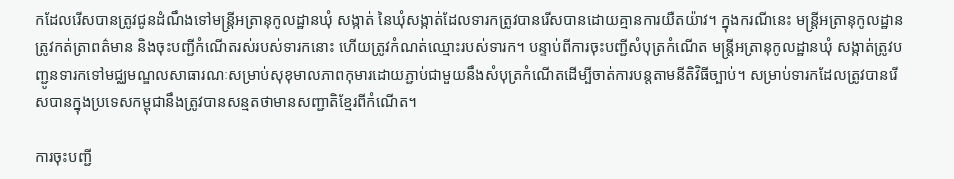កដែលរើសបានត្រូវជូនដំណឹងទៅមន្ត្រីអត្រានុកូលដ្ឋានឃុំ សង្កាត់ នៃឃុំសង្កាត់ដែលទារកត្រូវបានរើសបានដោយគ្មានការយឺតយ៉ាវ។ ក្នុងករណីនេះ មន្ត្រីអត្រានុកូលដ្ឋានត្រូវកត់ត្រាពត៌មាន និងចុះបញ្ជីកំណើតរស់របស់ទារកនោះ ហើយត្រូវកំណត់ឈ្មោះរបស់ទារក។ បន្ទាប់ពីការចុះបញ្ជីសំបុត្រកំណើត មន្ត្រីអត្រានុកូលដ្ឋានឃុំ សង្កាត់ត្រូវបញ្ជូនទារកទៅមជ្ឈមណ្ឌលសាធារណៈសម្រាប់សុខុមាលភាពកុមារដោយភ្ជាប់ជាមួយនឹងសំបុត្រកំណើតដើម្បីចាត់ការបន្តតាមនីតិវិធីច្បាប់។ សម្រាប់ទារកដែលត្រូវបានរើសបានក្នុងប្រទេសកម្ពុជានឹងត្រូវបានសន្មតថាមានសញ្ជាតិខ្មែរពីកំណើត។

ការចុះបញ្ជី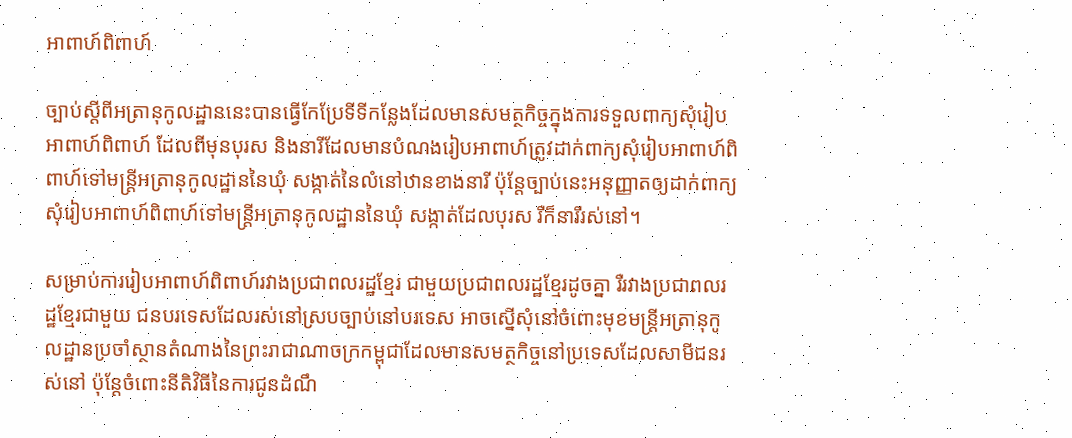អាពាហ៍ពិពាហ៍

ច្បាប់ស្តីពីអត្រានុកូលដ្ឋាននេះបានធ្វើកែប្រែទីទីកន្លែងដែលមានសមត្ថកិច្ចក្នុងការទទួលពាក្យសុំរៀបអាពាហ៍ពិពាហ៍ ដែលពីមុនបុរស និងនារីដែលមានបំណងរៀបអាពាហ៍ត្រូវដាក់ពាក្យសុំរៀបអាពាហ៍ពិពាហ៍ទៅមន្ត្រីអត្រានុកូលដ្ឋាននៃឃុំ សង្កាត់នៃលំនៅឋានខាងនារី ប៉ុន្តែច្បាប់នេះអនុញ្ញាតឲ្យដាក់ពាក្យសុំរៀបអាពាហ៍ពិពាហ៍ទៅមន្ត្រីអត្រានុកូលដ្ឋាននៃឃុំ សង្កាត់ដែលបុរស រឺក៏នារីរស់នៅ។

សម្រាប់ការរៀបអាពាហ៍ពិពាហ៍រវាងប្រជាពលរដ្ឋខ្មែរ ជាមួយប្រជាពលរដ្ឋខ្មែរដូចគ្នា រឺរវាងប្រជាពលរដ្ឋខ្មែរជាមួយ ជនបរទេសដែលរស់នៅស្របច្បាប់នៅបរទេស អាចស្នើសុំនៅចំពោះមុខមន្រ្តីអត្រានុកូលដ្ឋានប្រចាំស្ថានតំណាងនៃព្រះរាជាណាចក្រកម្ពុជាដែលមានសមត្ថកិច្ចនៅប្រទេសដែលសាមីជនរស់នៅ ប៉ុន្តែចំពោះនីតិវិធីនៃការជូនដំណឹ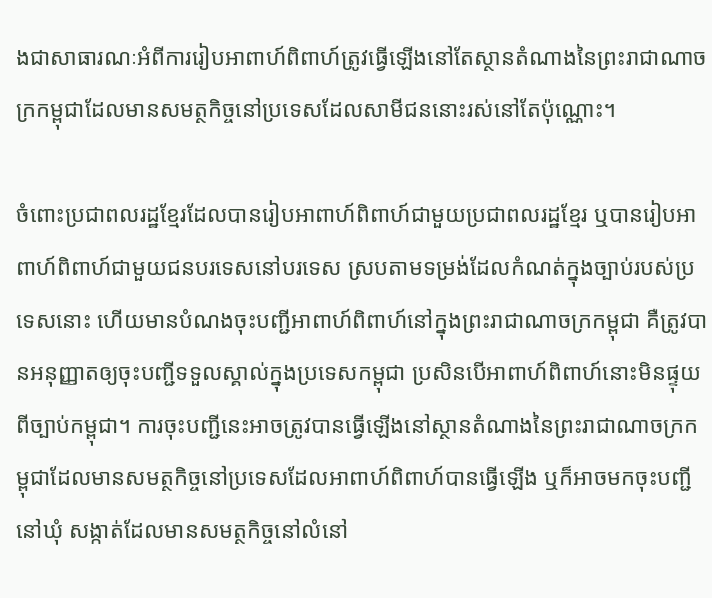ងជាសាធារណៈអំពីការរៀបអាពាហ៍ពិពាហ៍ត្រូវធ្វើឡើងនៅតែស្ថានតំណាងនៃព្រះរាជាណាចក្រកម្ពុជាដែលមានសមត្ថកិច្ចនៅប្រទេសដែលសាមីជននោះរស់នៅតែប៉ុណ្ណោះ។

ចំពោះប្រជាពលរដ្ឋខ្មែរដែលបានរៀបអាពាហ៍ពិពាហ៍ជាមួយប្រជាពលរដ្ឋខ្មែរ ឬបានរៀបអាពាហ៍ពិពាហ៍ជាមួយជនបរទេសនៅបរទេស ស្របតាមទម្រង់ដែលកំណត់ក្នុងច្បាប់របស់ប្រទេសនោះ ហើយមានបំណងចុះបញ្ជីអាពាហ៍ពិពាហ៍នៅក្នុងព្រះរាជាណាចក្រកម្ពុជា គឺត្រូវបានអនុញ្ញាតឲ្យចុះបញ្ជីទទួលស្គាល់ក្នុងប្រទេសកម្ពុជា ប្រសិនបើអាពាហ៍ពិពាហ៍នោះមិនផ្ទុយពីច្បាប់កម្ពុជា។ ការចុះបញ្ជីនេះអាចត្រូវបានធ្វើឡើងនៅស្ថានតំណាងនៃព្រះរាជាណាចក្រកម្ពុជាដែលមានសមត្ថកិច្ចនៅប្រទេសដែលអាពាហ៍ពិពាហ៍បានធ្វើឡើង ឬក៏អាចមកចុះបញ្ជីនៅឃុំ សង្កាត់ដែលមានសមត្ថកិច្ចនៅលំនៅ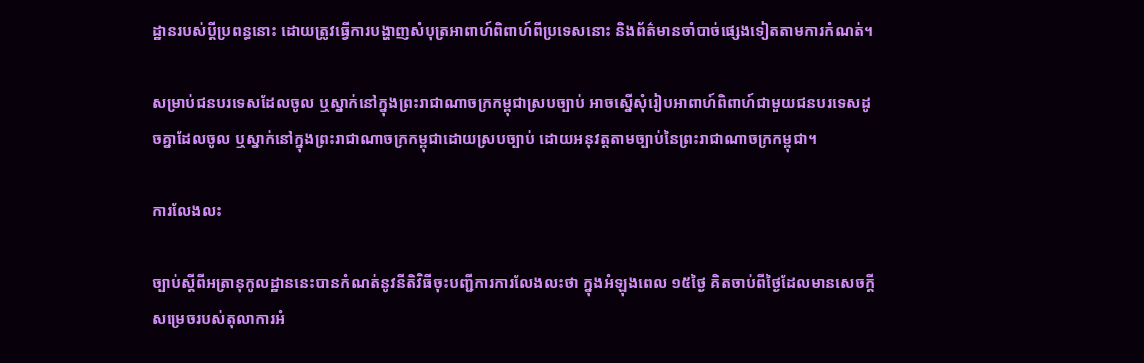ដ្ឋានរបស់ប្តីប្រពន្ធនោះ ដោយត្រូវធ្វើការបង្ហាញសំបុត្រអាពាហ៍ពិពាហ៍ពីប្រទេសនោះ និងព័ត៌មានចាំបាច់ផ្សេងទៀតតាមការកំណត់។

សម្រាប់ជនបរទេសដែលចូល ឬស្នាក់នៅក្នុងព្រះរាជាណាចក្រកម្ពុជាស្របច្បាប់ អាចស្នើសុំរៀបអាពាហ៍ពិពាហ៍ជាមួយជនបរទេសដូចគ្នាដែលចូល ឬស្នាក់នៅក្នុងព្រះរាជាណាចក្រកម្ពុជាដោយស្របច្បាប់ ដោយអនុវត្តតាមច្បាប់នៃព្រះរាជាណាចក្រកម្ពុជា។

ការលែងលះ

ច្បាប់ស្តីពីអត្រានុកូលដ្ឋាននេះបានកំណត់នូវនីតិវិធីចុះបញ្ជីការការលែងលះថា ក្នុងអំឡុងពេល ១៥ថ្ងៃ គិតចាប់ពីថ្ងៃដែលមានសេចក្តីសម្រេចរបស់តុលាការអំ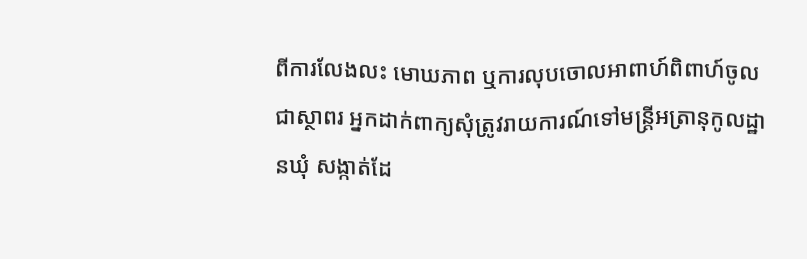ពីការលែងលះ មោឃភាព ឬការលុបចោលអាពាហ៍ពិពាហ៍ចូលជាស្ថាពរ អ្នកដាក់ពាក្យសុំត្រូវរាយការណ៍ទៅមន្រ្តីអត្រានុកូលដ្ឋានឃុំ សង្កាត់ដែ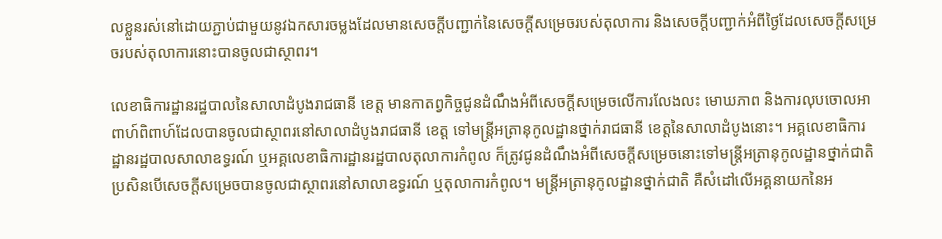លខ្លួនរស់នៅដោយភ្ជាប់ជាមួយនូវឯកសារចម្លងដែលមានសេចក្តីបញ្ជាក់នៃសេចក្តីសម្រេចរបស់តុលាការ និងសេចក្តីបញ្ជាក់អំពីថ្ងៃដែលសេចក្តីសម្រេចរបស់តុលាការនោះបានចូលជាស្ថាពរ។

លេខាធិការដ្ឋានរដ្ឋបាលនៃសាលាដំបូងរាជធានី ខេត្ត មានកាតព្វកិច្ចជូនដំណឹងអំពីសេចក្តីសម្រេចលើការលែងលះ មោឃភាព និងការលុបចោលអាពាហ៍ពិពាហ៍ដែលបានចូលជាស្ថាពរនៅសាលាដំបូងរាជធានី ខេត្ត ទៅមន្ត្រីអត្រានុកូលដ្ឋានថ្នាក់រាជធានី ខេត្តនៃសាលាដំបូងនោះ។ អគ្គលេខាធិការដ្ឋានរដ្ឋបាលសាលាឧទ្ធរណ៍ ឬអគ្គលេខាធិការដ្ឋានរដ្ឋបាលតុលាការកំពូល ក៏ត្រូវជូនដំណឹងអំពីសេចក្តីសម្រេចនោះទៅមន្ត្រីអត្រានុកូលដ្ឋានថ្នាក់ជាតិ ប្រសិនបើសេចក្តីសម្រេចបានចូលជាស្ថាពរនៅសាលាឧទ្ធរណ៍ ឬតុលាការកំពូល។ មន្ត្រីអត្រានុកូលដ្ឋានថ្នាក់ជាតិ គឺសំដៅលើអគ្គនាយកនៃអ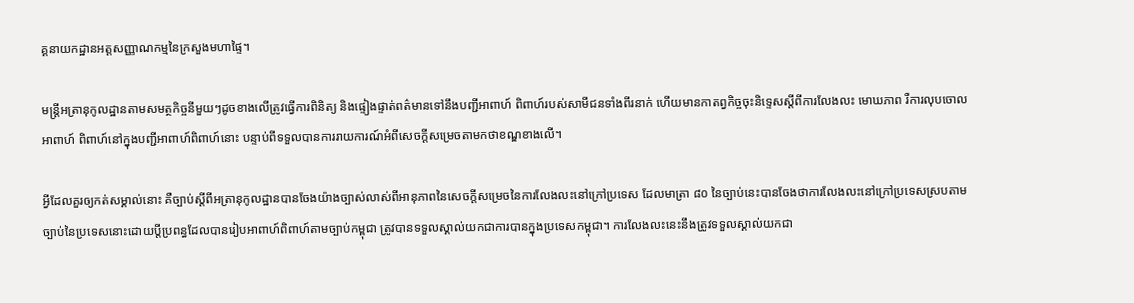គ្គនាយកដ្ឋានអត្តសញ្ញាណកម្មនៃក្រសួងមហាផ្ទៃ។

មន្រ្តីអត្រានុកូលដ្ឋានតាមសមត្ថកិច្ចនីមួយៗដូចខាងលើត្រូវធ្វើការពិនិត្យ និងផ្ទៀងផ្ទាត់ពត៌មានទៅនឹងបញ្ជីអាពាហ៍ ពិពាហ៍របស់សាមីជនទាំងពីរនាក់ ហើយមានកាតព្វកិច្ចចុះនិទ្ទេសស្តីពីការលែងលះ មោឃភាព រឺការលុបចោលអាពាហ៍ ពិពាហ៍នៅក្នុងបញ្ជីអាពាហ៍ពិពាហ៍នោះ បន្ទាប់ពីទទួលបានការរាយការណ៍អំពីសេចក្តីសម្រេចតាមកថាខណ្ឌខាងលើ។

អ្វីដែលគួរឲ្យកត់សម្គាល់នោះ គឺច្បាប់ស្តីពីអត្រានុកូលដ្ឋានបានចែងយ៉ាងច្បាស់លាស់ពីអានុភាពនៃសេចក្តីសម្រេចនៃការលែងលះនៅក្រៅប្រទេស ដែលមាត្រា ៨០ នៃច្បាប់នេះបានចែងថាការលែងលះនៅក្រៅប្រទេសស្របតាមច្បាប់នៃប្រទេសនោះដោយប្តីប្រពន្ធដែលបានរៀបអាពាហ៍ពិពាហ៍តាមច្បាប់កម្ពុជា ត្រូវបានទទួលស្គាល់យកជាការបានក្នុងប្រទេសកម្ពុជា។ ការលែងលះនេះនឹងត្រូវទទួលស្គាល់យកជា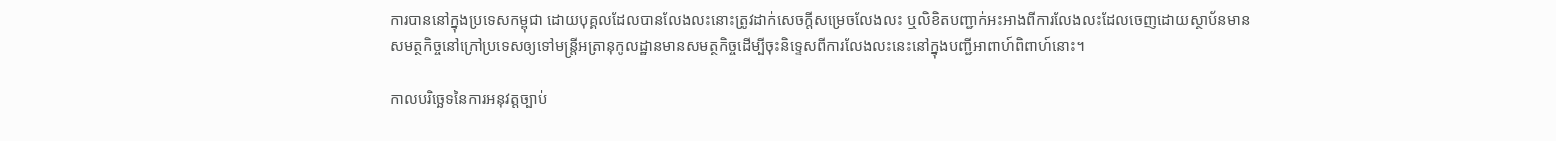ការបាននៅក្នុងប្រទេសកម្ពុជា ដោយបុគ្គលដែលបានលែងលះនោះត្រូវដាក់សេចក្តីសម្រេចលែងលះ ឬលិខិតបញ្ជាក់អះអាងពីការលែងលះដែលចេញដោយស្ថាប័នមានសមត្ថកិច្ចនៅក្រៅប្រទេសឲ្យទៅមន្ត្រីអត្រានុកូលដ្ឋានមានសមត្ថកិច្ចដើម្បីចុះនិទ្ទេសពីការលែងលះនេះនៅក្នុងបញ្ជីអាពាហ៍ពិពាហ៍នោះ។

កាលបរិច្ឆេទនៃការអនុវត្តច្បាប់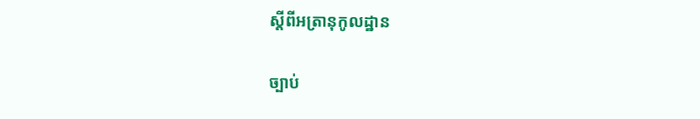ស្តីពីអត្រានុកូលដ្ឋាន

ច្បាប់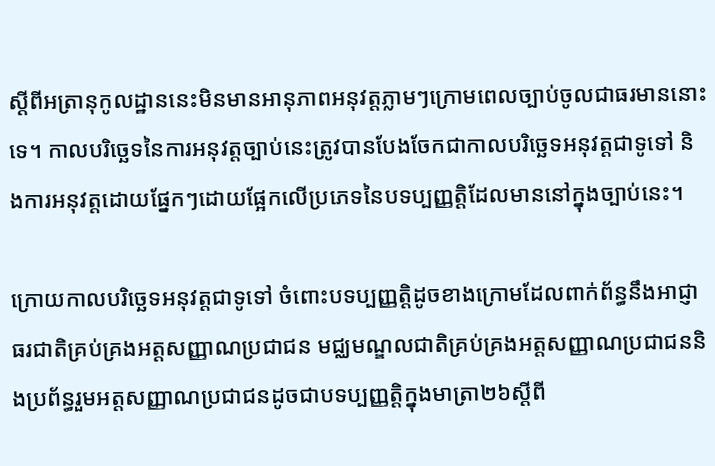ស្តីពីអត្រានុកូលដ្ឋាននេះមិនមានអានុភាពអនុវត្តភ្លាមៗក្រោមពេលច្បាប់ចូលជាធរមាននោះទេ។ កាលបរិច្ឆេទនៃការអនុវត្តច្បាប់នេះត្រូវបានបែងចែកជាកាលបរិច្ឆេទអនុវត្តជាទូទៅ និងការអនុវត្តដោយផ្នែកៗដោយផ្អែកលើប្រភេទនៃបទប្បញ្ញត្តិដែលមាននៅក្នុងច្បាប់នេះ។

ក្រោយកាលបរិច្ឆេទអនុវត្តជាទូទៅ ចំពោះបទប្បញ្ញត្តិដូចខាងក្រោមដែលពាក់ព័ន្ធនឹងអាជ្ញាធរជាតិគ្រប់គ្រងអត្តសញ្ញាណប្រជាជន មជ្ឈមណ្ឌលជាតិគ្រប់គ្រងអត្តសញ្ញាណប្រជាជននិងប្រព័ន្ធរួមអត្តសញ្ញាណប្រជាជនដូចជាបទប្បញ្ញត្តិក្នុងមាត្រា២៦ស្តីពី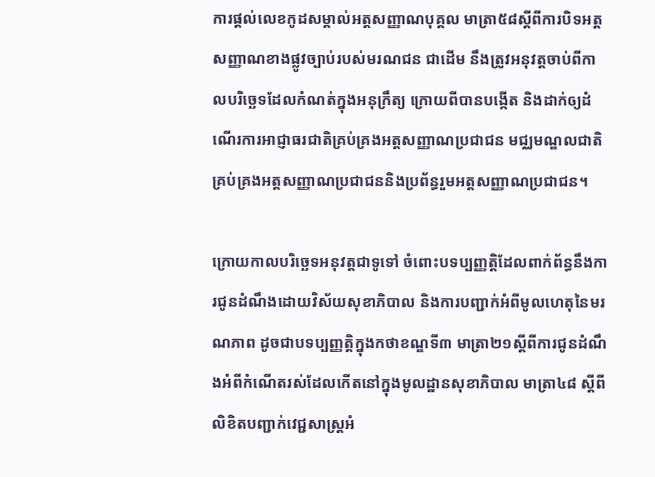ការផ្តល់លេខកូដសម្គាល់អត្តសញ្ញាណបុគ្គល មាត្រា៥៨ស្តីពីការបិទអត្តសញ្ញាណខាងផ្លូវច្បាប់របស់មរណជន ជាដើម នឹងត្រូវអនុវត្តចាប់ពីកាលបរិច្ឆេទដែលកំណត់ក្នុងអនុក្រឹត្យ ក្រោយពីបានបង្កើត និងដាក់ឲ្យដំណើរការអាជ្ញាធរជាតិគ្រប់គ្រងអត្តសញ្ញាណប្រជាជន មជ្ឈមណ្ឌលជាតិគ្រប់គ្រងអត្តសញ្ញាណប្រជាជននិងប្រព័ន្ធរួមអត្តសញ្ញាណប្រជាជន។

ក្រោយកាលបរិច្ឆេទអនុវត្តជាទូទៅ ចំពោះបទប្បញ្ញត្តិដែលពាក់ព័ន្ធនឹងការជូនដំណឹងដោយវិស័យសុខាភិបាល និងការបញ្ជាក់អំពីមូលហេតុនៃមរណភាព ដូចជាបទប្បញ្ញត្តិក្នុងកថាខណ្ឌទី៣ មាត្រា២១ស្តីពីការជូនដំណឹងអំពីកំណើតរស់ដែលកើតនៅក្នុងមូលដ្ឋានសុខាភិបាល មាត្រា៤៨ ស្តីពីលិខិតបញ្ជាក់វេជ្ជសាស្រ្តអំ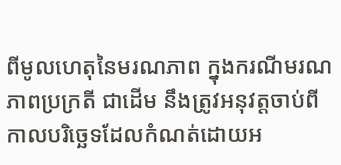ពីមូលហេតុនៃមរណភាព ក្នុងករណីមរណភាពប្រក្រតី ជាដើម នឹងត្រូវអនុវត្តចាប់ពីកាលបរិច្ឆេទដែលកំណត់ដោយអ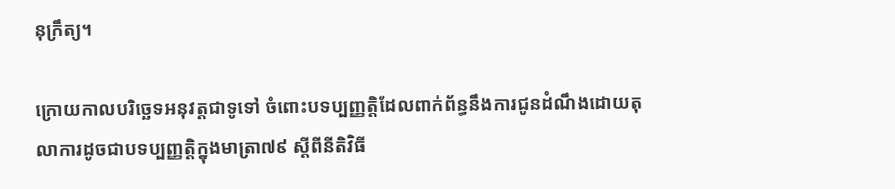នុក្រឹត្យ។

ក្រោយកាលបរិច្ឆេទអនុវត្តជាទូទៅ ចំពោះបទប្បញ្ញត្តិដែលពាក់ព័ន្ធនឹងការជូនដំណឹងដោយតុលាការដូចជាបទប្បញ្ញត្តិក្នុងមាត្រា៧៩ ស្តីពីនីតិវិធី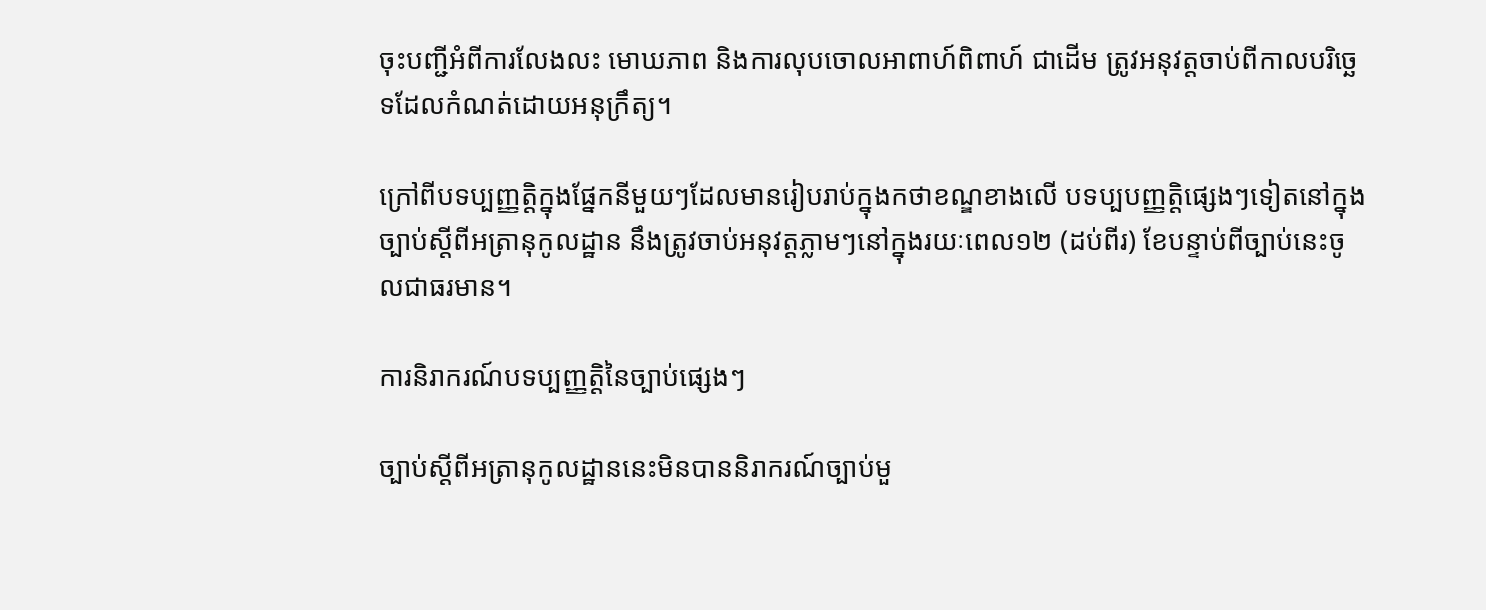ចុះបញ្ជីអំពីការលែងលះ មោឃភាព និងការលុបចោលអាពាហ៍ពិពាហ៍ ជាដើម ត្រូវអនុវត្តចាប់ពីកាលបរិច្ឆេទដែលកំណត់ដោយអនុក្រឹត្យ។

ក្រៅពីបទប្បញ្ញតិ្តក្នុងផ្នែកនីមួយៗដែលមានរៀបរាប់ក្នុងកថាខណ្ឌខាងលើ បទប្បបញ្ញត្តិផ្សេងៗទៀតនៅក្នុងច្បាប់ស្តីពីអត្រានុកូលដ្ឋាន នឹងត្រូវចាប់អនុវត្តភ្លាមៗនៅក្នុងរយៈពេល១២ (ដប់ពីរ) ខែបន្ទាប់ពីច្បាប់នេះចូលជាធរមាន។

ការនិរាករណ៍បទប្បញ្ញត្តិនៃច្បាប់ផ្សេងៗ

ច្បាប់ស្តីពីអត្រានុកូលដ្ឋាននេះមិនបាននិរាករណ៍ច្បាប់មួ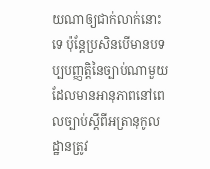យណាឲ្យជាក់លាក់នោះទេ ប៉ុន្តែប្រសិនបើមានបទប្បបញ្ញត្តិនៃច្បាប់ណាមួយដែលមានអានុភាពនៅពេលច្បាប់ស្តីពីអត្រានុកូលដ្ឋានត្រូវ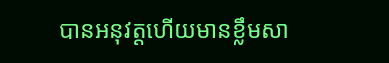បានអនុវត្តហើយមានខ្លឹមសា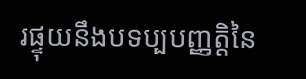រផ្ទុយនឹងបទប្បបញ្ញត្តិនៃ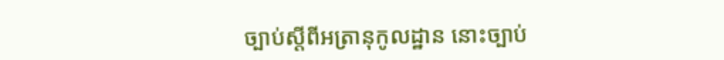ច្បាប់ស្តីពីអត្រានុកូលដ្ឋាន នោះច្បាប់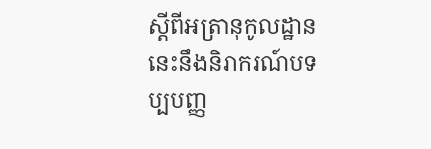ស្តីពីអត្រានុកូលដ្ឋាននេះនឹងនិរាករណ៍បទប្បបញ្ញ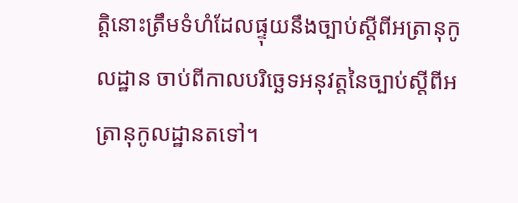ត្តិនោះត្រឹមទំហំដែលផ្ទុយនឹងច្បាប់ស្តីពីអត្រានុកូលដ្ឋាន ចាប់ពីកាលបរិច្ឆេទអនុវត្តនៃច្បាប់ស្តីពីអត្រានុកូលដ្ឋានតទៅ។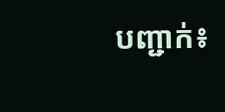បញ្ជាក់៖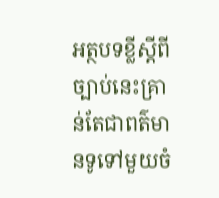អត្ថបទខ្លីស្តីពីច្បាប់នេះគ្រាន់តែជាពត៌មានទូទៅមួយចំ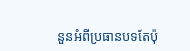នួនអំពីប្រធានបទតែប៉ុ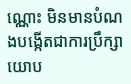ណ្ណោះ មិនមានបំណងបង្កើតជាការប្រឹក្សាយោប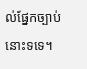ល់ផ្នែកច្បាប់នោះទទេ។